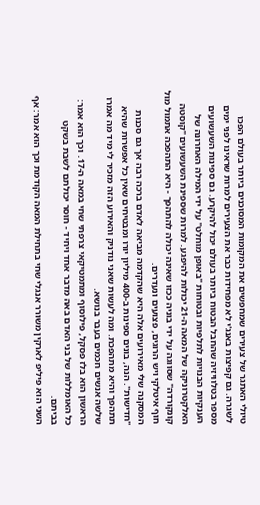טיולי האתגר של צעירים שמחפשים את המקומות המסוכנים ביותר בעולם הפכו לשגרה. גם קפיצות באנג'י לא מפחידות כבר את הצעירים למרות שראינו לפני ימים מספר בטלוויזיה שהחבל הבטוח ביותר בעולם יכול להיקרע. גם ספינות השעשועים הענקיות הבנויות לתלפיות ובטוחות "באופן מוחלט" על ידי המילה האחרונה של האלקטרוניקה של המאה ה-21 יכולות להיפגע. למרות שספינת השעשועים "קוסטה קונקורדה" שסווגה על ידי בוניה ככזו שאינה יכולה להתהפך - היא התהפכה אתמול מול חוף איטלקי ויש הרוגים, פצועים ונעדרים.
המסקנה שלי מאירועים אלה היא שהקדמה מביאה לאדם ברכה רבה אך גם סכנות "חדישות". הנה, בונים ספינות ב-400 מיליון יורו ומבטיחים שאין כל אפשרות שהיא תתהפך והיא מתהפכת. ומה לעשות שאני נודניק והאירוע הזה מזכיר לי מיד מה אמרו שלשה אנשים חכמים בעבר בנושא.
הראשון הוא בלז פסקל, פילוסוף ומתמטיקאי צרפתי שחי במאה ה-17. וכך הוא אמר: כל האומללות של בני האדם באה מדבר אחד ויחיד - חוסר יכולתם לשבת בשקט בביתם.
השני הוא פיליפ לארקין משורר אנגלי שחי בתחילת המאה הקודמת וכך הוא אמר: אף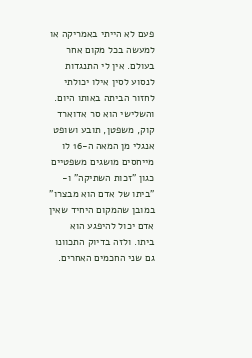פעם לא הייתי באמריקה או למעשה בכל מקום אחר בעולם. אין לי התנגדות לנסוע לסין אילו יכולתי לחזור הביתה באותו היום.
והשלישי הוא סר אדוארד קוק, משפטן, תובע ושופט אנגלי מן המאה ה-16 לו מייחסים מושגים משפטיים כגון "זכות השתיקה" ו- "ביתו של אדם הוא מבצרו" במובן שהמקום היחיד שאין אדם יכול להיפגע הוא ביתו. ולזה בדיוק התכוונו גם שני החכמים האחרים.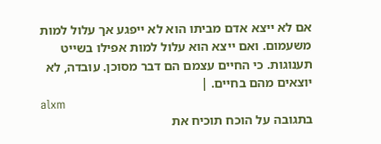אם לא ייצא אדם מביתו הוא לא ייפגע אך עלול למות משעמום. ואם ייצא הוא עלול למות אפילו בשייט תענוגות. כי החיים עצמם הם דבר מסוכן. עובדה, לא יוצאים מהם בחיים. |
alxm
בתגובה על הוכח תוכיח את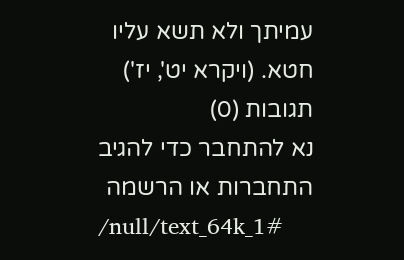עמיתך ולא תשא עליו חטא. (ויקרא יט', יז')
תגובות (0)
נא להתחבר כדי להגיב
התחברות או הרשמה
/null/text_64k_1#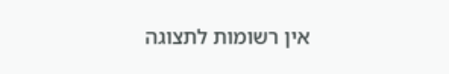אין רשומות לתצוגה